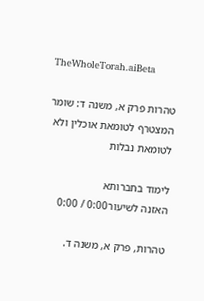TheWholeTorah.aiBeta

טהרות פרק א, משנה ד: שומר המצטרף לטומאת אוכלין ולא לטומאת נבלות

לימוד בחברותא
האזנה לשיעור0:00 / 0:00

טהרות, פרק א, משנה ד.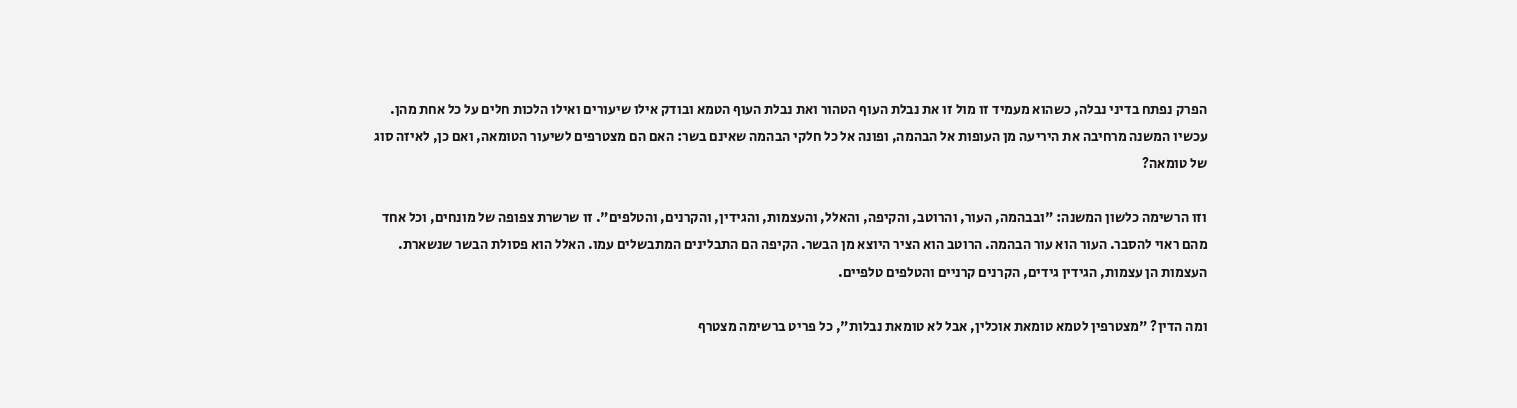הפרק נפתח בדיני נבלה, כשהוא מעמיד זו מול זו את נבלת העוף הטהור ואת נבלת העוף הטמא ובודק אילו שיעורים ואילו הלכות חלים על כל אחת מהן. עכשיו המשנה מרחיבה את היריעה מן העופות אל הבהמה, ופונה אל כל חלקי הבהמה שאינם בשר: האם הם מצטרפים לשיעור הטומאה, ואם כן, לאיזה סוג של טומאה?

וזו הרשימה כלשון המשנה: "ובבהמה, העור, והרוטב, והקיפה, והאלל, והעצמות, והגידין, והקרנים, והטלפים". זו שרשרת צפופה של מונחים, וכל אחד מהם ראוי להסבר. העור הוא עור הבהמה. הרוטב הוא הציר היוצא מן הבשר. הקיפה הם התבלינים המתבשלים עמו. האלל הוא פסולת הבשר שנשארת. העצמות הן עצמות, הגידין גידים, הקרנים קרניים והטלפים טלפיים.

ומה הדין? "מצטרפין לטמא טומאת אוכלין, אבל לא טומאת נבלות", כל פריט ברשימה מצטרף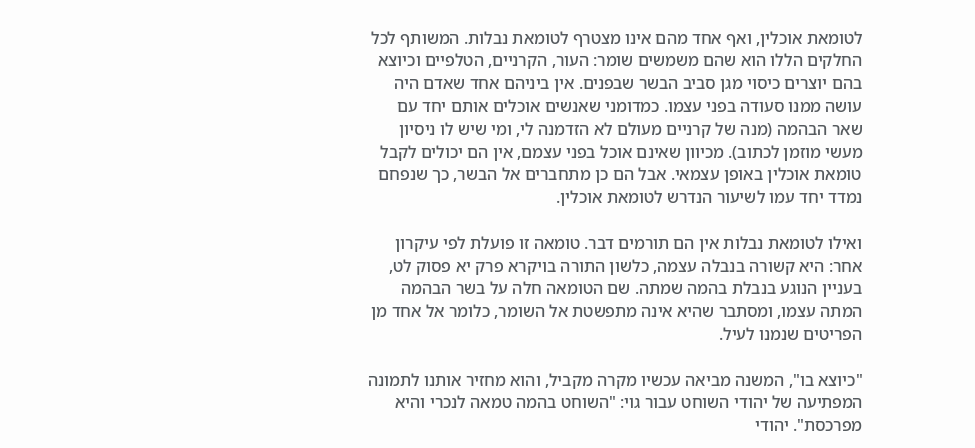לטומאת אוכלין, ואף אחד מהם אינו מצטרף לטומאת נבלות. המשותף לכל החלקים הללו הוא שהם משמשים שומר: העור, הקרניים, הטלפיים וכיוצא בהם יוצרים כיסוי מגן סביב הבשר שבפנים. אין ביניהם אחד שאדם היה עושה ממנו סעודה בפני עצמו. כמדומני שאנשים אוכלים אותם יחד עם שאר הבהמה (מנה של קרניים מעולם לא הזדמנה לי, ומי שיש לו ניסיון מעשי מוזמן לכתוב). מכיוון שאינם אוכל בפני עצמם, אין הם יכולים לקבל טומאת אוכלין באופן עצמאי. אבל הם כן מתחברים אל הבשר, כך שנפחם נמדד יחד עמו לשיעור הנדרש לטומאת אוכלין.

ואילו לטומאת נבלות אין הם תורמים דבר. טומאה זו פועלת לפי עיקרון אחר: היא קשורה בנבלה עצמה, כלשון התורה בויקרא פרק יא פסוק לט, בעניין הנוגע בנבלת בהמה שמתה. שם הטומאה חלה על בשר הבהמה המתה עצמו, ומסתבר שהיא אינה מתפשטת אל השומר, כלומר אל אחד מן הפריטים שנמנו לעיל.

"כיוצא בו", המשנה מביאה עכשיו מקרה מקביל, והוא מחזיר אותנו לתמונה המפתיעה של יהודי השוחט עבור גוי: "השוחט בהמה טמאה לנכרי והיא מפרכסת". יהודי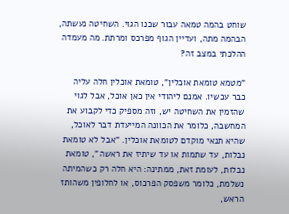שוחט בהמה טמאה עבור שכנו הגוי. השחיטה נעשתה, הבהמה מתה, ועדיין הגוף מפרכס ומרתת. מה מעמדה ההלכתי במצב זה?

"מטמא טומאת אוכלין", טומאת אוכלין חלה עליה כבר עכשיו. אמנם ליהודי אין כאן אוכל, אבל לגוי שהזמין את השחיטה יש, וזה מספיק כדי לקבוע את המחשבה, כלומר את הכוונה המייעדת דבר לאוכל, שהיא תנאי מוקדם לטומאת אוכלין. "אבל לא טומאת נבלות, עד שתמות או עד שיתיז את ראשה", טומאת נבלות, לעומת זאת, ממתינה: היא חלה רק כשהמיתה נשלמת, כלומר משפסק הפרכוס, או לחלופין משהותז הראש,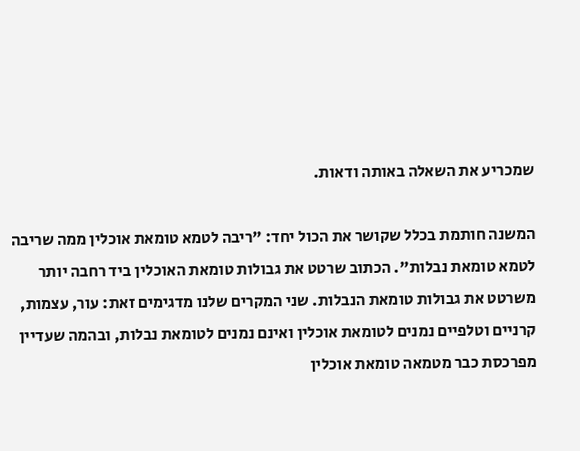שמכריע את השאלה באותה ודאות.

המשנה חותמת בכלל שקושר את הכול יחד: "ריבה לטמא טומאת אוכלין ממה שריבה לטמא טומאת נבלות". הכתוב שרטט את גבולות טומאת האוכלין ביד רחבה יותר משרטט את גבולות טומאת הנבלות. שני המקרים שלנו מדגימים זאת: עור, עצמות, קרניים וטלפיים נמנים לטומאת אוכלין ואינם נמנים לטומאת נבלות, ובהמה שעדיין מפרכסת כבר מטמאה טומאת אוכלין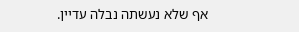אף שלא נעשתה נבלה עדיין.